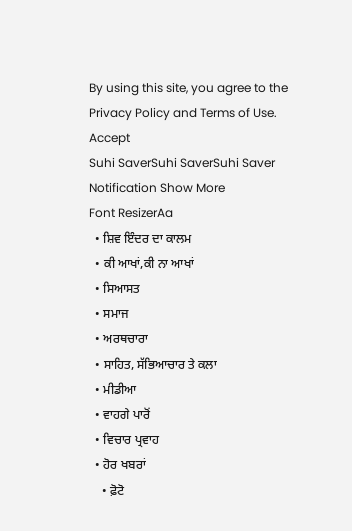By using this site, you agree to the Privacy Policy and Terms of Use.
Accept
Suhi SaverSuhi SaverSuhi Saver
Notification Show More
Font ResizerAa
  • ਸ਼ਿਵ ਇੰਦਰ ਦਾ ਕਾਲਮ
  • ਕੀ ਆਖਾਂ,ਕੀ ਨਾ ਆਖਾਂ
  • ਸਿਆਸਤ
  • ਸਮਾਜ
  • ਅਰਥਚਾਰਾ
  • ਸਾਹਿਤ, ਸੱਭਿਆਚਾਰ ਤੇ ਕਲਾ
  • ਮੀਡੀਆ
  • ਵਾਹਗੇ ਪਾਰੋਂ
  • ਵਿਚਾਰ ਪ੍ਰਵਾਹ
  • ਹੋਰ ਖਬਰਾਂ
    • ਫ਼ੋਟੋ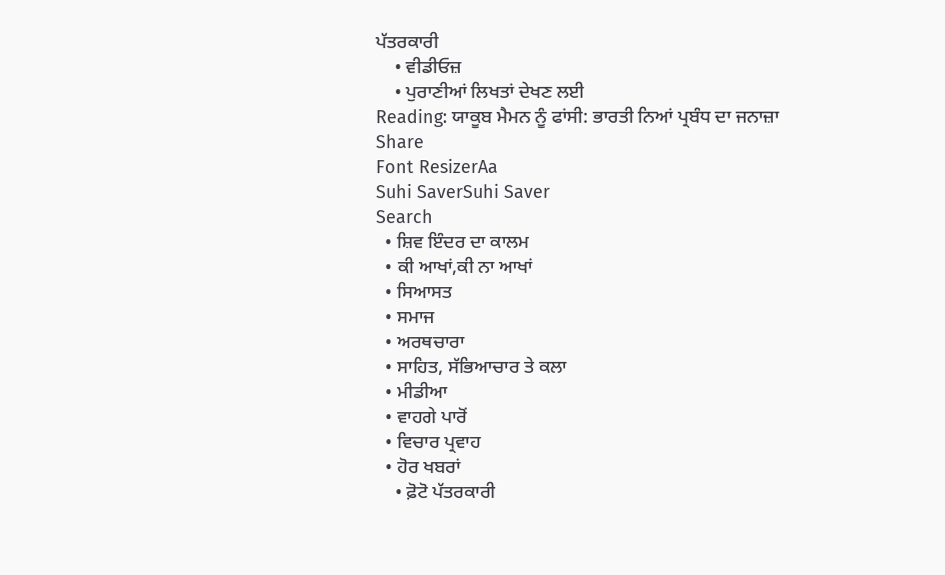ਪੱਤਰਕਾਰੀ
    • ਵੀਡੀਓਜ਼
    • ਪੁਰਾਣੀਆਂ ਲਿਖਤਾਂ ਦੇਖਣ ਲਈ
Reading: ਯਾਕੂਬ ਮੈਮਨ ਨੂੰ ਫਾਂਸੀ: ਭਾਰਤੀ ਨਿਆਂ ਪ੍ਰਬੰਧ ਦਾ ਜਨਾਜ਼ਾ
Share
Font ResizerAa
Suhi SaverSuhi Saver
Search
  • ਸ਼ਿਵ ਇੰਦਰ ਦਾ ਕਾਲਮ
  • ਕੀ ਆਖਾਂ,ਕੀ ਨਾ ਆਖਾਂ
  • ਸਿਆਸਤ
  • ਸਮਾਜ
  • ਅਰਥਚਾਰਾ
  • ਸਾਹਿਤ, ਸੱਭਿਆਚਾਰ ਤੇ ਕਲਾ
  • ਮੀਡੀਆ
  • ਵਾਹਗੇ ਪਾਰੋਂ
  • ਵਿਚਾਰ ਪ੍ਰਵਾਹ
  • ਹੋਰ ਖਬਰਾਂ
    • ਫ਼ੋਟੋ ਪੱਤਰਕਾਰੀ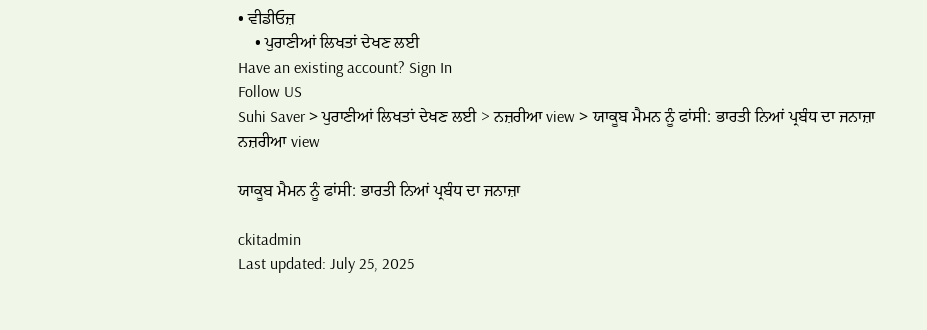• ਵੀਡੀਓਜ਼
    • ਪੁਰਾਣੀਆਂ ਲਿਖਤਾਂ ਦੇਖਣ ਲਈ
Have an existing account? Sign In
Follow US
Suhi Saver > ਪੁਰਾਣੀਆਂ ਲਿਖਤਾਂ ਦੇਖਣ ਲਈ > ਨਜ਼ਰੀਆ view > ਯਾਕੂਬ ਮੈਮਨ ਨੂੰ ਫਾਂਸੀ: ਭਾਰਤੀ ਨਿਆਂ ਪ੍ਰਬੰਧ ਦਾ ਜਨਾਜ਼ਾ
ਨਜ਼ਰੀਆ view

ਯਾਕੂਬ ਮੈਮਨ ਨੂੰ ਫਾਂਸੀ: ਭਾਰਤੀ ਨਿਆਂ ਪ੍ਰਬੰਧ ਦਾ ਜਨਾਜ਼ਾ

ckitadmin
Last updated: July 25, 2025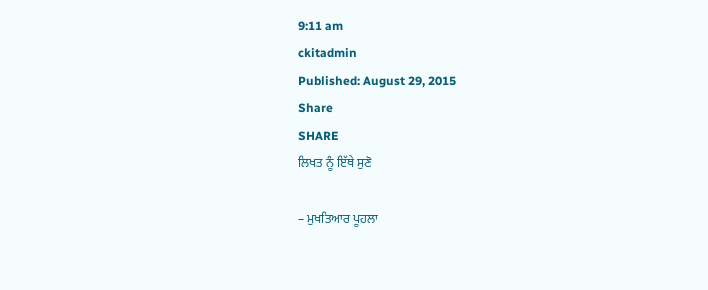9:11 am
ckitadmin
Published: August 29, 2015
Share
SHARE
ਲਿਖਤ ਨੂੰ ਇੱਥੇ ਸੁਣੋ

– ਮੁਖਤਿਆਰ ਪੂਹਲਾ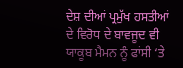ਦੇਸ਼ ਦੀਆਂ ਪ੍ਰਮੁੱਖ ਹਸਤੀਆਂ ਦੇ ਵਿਰੋਧ ਦੇ ਬਾਵਜੂਦ ਵੀ  ਯਾਕੂਬ ਮੈਮਨ ਨੂੰ ਫਾਂਸੀ ‘ਤੇ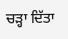ਚੜ੍ਹਾ ਦਿੱਤਾ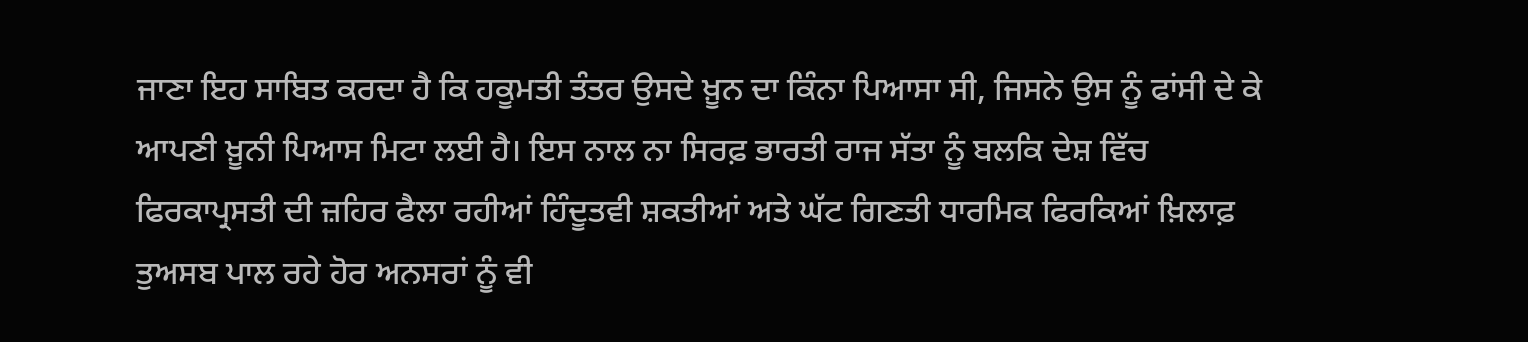ਜਾਣਾ ਇਹ ਸਾਬਿਤ ਕਰਦਾ ਹੈ ਕਿ ਹਕੂਮਤੀ ਤੰਤਰ ਉਸਦੇ ਖ਼ੂਨ ਦਾ ਕਿੰਨਾ ਪਿਆਸਾ ਸੀ, ਜਿਸਨੇ ਉਸ ਨੂੰ ਫਾਂਸੀ ਦੇ ਕੇ ਆਪਣੀ ਖ਼ੂਨੀ ਪਿਆਸ ਮਿਟਾ ਲਈ ਹੈ। ਇਸ ਨਾਲ ਨਾ ਸਿਰਫ਼ ਭਾਰਤੀ ਰਾਜ ਸੱਤਾ ਨੂੰ ਬਲਕਿ ਦੇਸ਼ ਵਿੱਚ ਫਿਰਕਾਪ੍ਰਸਤੀ ਦੀ ਜ਼ਹਿਰ ਫੈਲਾ ਰਹੀਆਂ ਹਿੰਦੂਤਵੀ ਸ਼ਕਤੀਆਂ ਅਤੇ ਘੱਟ ਗਿਣਤੀ ਧਾਰਮਿਕ ਫਿਰਕਿਆਂ ਖ਼ਿਲਾਫ਼ ਤੁਅਸਬ ਪਾਲ ਰਹੇ ਹੋਰ ਅਨਸਰਾਂ ਨੂੰ ਵੀ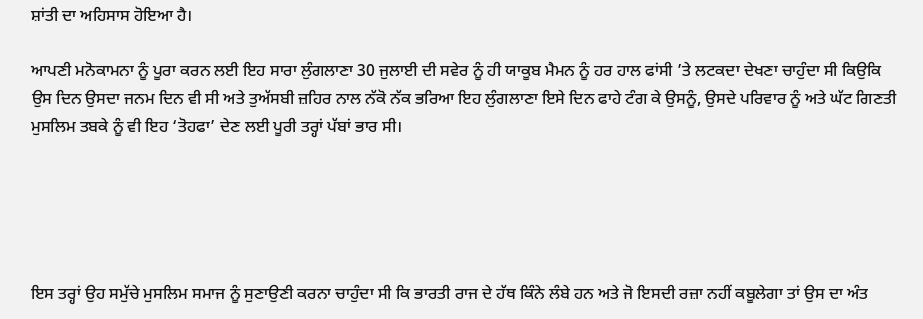ਸ਼ਾਂਤੀ ਦਾ ਅਹਿਸਾਸ ਹੋਇਆ ਹੈ।

ਆਪਣੀ ਮਨੋਕਾਮਨਾ ਨੂੰ ਪੂਰਾ ਕਰਨ ਲਈ ਇਹ ਸਾਰਾ ਲੁੰਗਲਾਣਾ 30 ਜੁਲਾਈ ਦੀ ਸਵੇਰ ਨੂੰ ਹੀ ਯਾਕੂਬ ਮੈਮਨ ਨੂੰ ਹਰ ਹਾਲ ਫਾਂਸੀ ’ਤੇ ਲਟਕਦਾ ਦੇਖਣਾ ਚਾਹੁੰਦਾ ਸੀ ਕਿਉਕਿ ਉਸ ਦਿਨ ਉਸਦਾ ਜਨਮ ਦਿਨ ਵੀ ਸੀ ਅਤੇ ਤੁਅੱਸਬੀ ਜ਼ਹਿਰ ਨਾਲ ਨੱਕੋ ਨੱਕ ਭਰਿਆ ਇਹ ਲੁੰਗਲਾਣਾ ਇਸੇ ਦਿਨ ਫਾਹੇ ਟੰਗ ਕੇ ਉਸਨੂੰ, ਉਸਦੇ ਪਰਿਵਾਰ ਨੂੰ ਅਤੇ ਘੱਟ ਗਿਣਤੀ ਮੁਸਲਿਮ ਤਬਕੇ ਨੂੰ ਵੀ ਇਹ ‘ਤੋਹਫਾ’ ਦੇਣ ਲਈ ਪੂਰੀ ਤਰ੍ਹਾਂ ਪੱਬਾਂ ਭਾਰ ਸੀ।





ਇਸ ਤਰ੍ਹਾਂ ਉਹ ਸਮੁੱਚੇ ਮੁਸਲਿਮ ਸਮਾਜ ਨੂੰ ਸੁਣਾਉਣੀ ਕਰਨਾ ਚਾਹੁੰਦਾ ਸੀ ਕਿ ਭਾਰਤੀ ਰਾਜ ਦੇ ਹੱਥ ਕਿੰਨੇ ਲੰਬੇ ਹਨ ਅਤੇ ਜੋ ਇਸਦੀ ਰਜ਼ਾ ਨਹੀਂ ਕਬੂਲੇਗਾ ਤਾਂ ਉਸ ਦਾ ਅੰਤ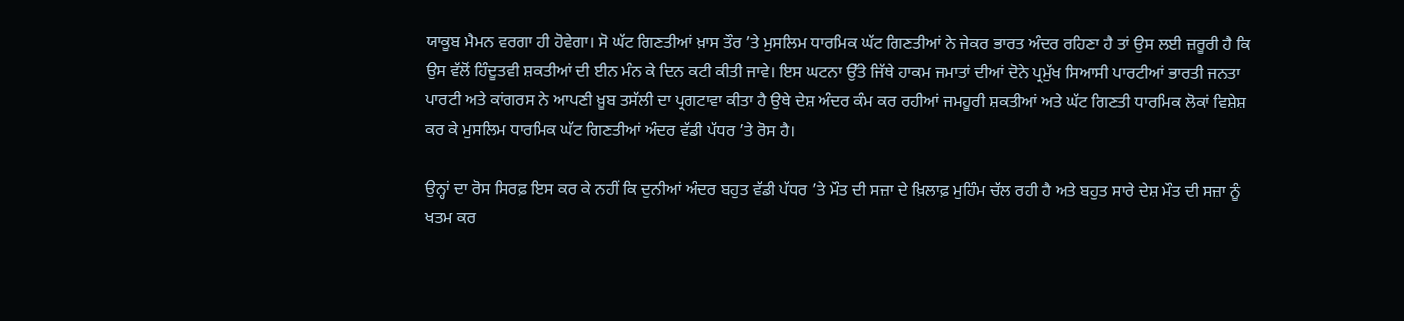ਯਾਕੂਬ ਮੈਮਨ ਵਰਗਾ ਹੀ ਹੋਵੇਗਾ। ਸੋ ਘੱਟ ਗਿਣਤੀਆਂ ਖ਼ਾਸ ਤੌਰ ’ਤੇ ਮੁਸਲਿਮ ਧਾਰਮਿਕ ਘੱਟ ਗਿਣਤੀਆਂ ਨੇ ਜੇਕਰ ਭਾਰਤ ਅੰਦਰ ਰਹਿਣਾ ਹੈ ਤਾਂ ਉਸ ਲਈ ਜ਼ਰੂਰੀ ਹੈ ਕਿ ਉਸ ਵੱਲੋਂ ਹਿੰਦੂਤਵੀ ਸ਼ਕਤੀਆਂ ਦੀ ਈਨ ਮੰਨ ਕੇ ਦਿਨ ਕਟੀ ਕੀਤੀ ਜਾਵੇ। ਇਸ ਘਟਨਾ ਉੱਤੇ ਜਿੱਥੇ ਹਾਕਮ ਜਮਾਤਾਂ ਦੀਆਂ ਦੋਨੇ ਪ੍ਰਮੁੱਖ ਸਿਆਸੀ ਪਾਰਟੀਆਂ ਭਾਰਤੀ ਜਨਤਾ ਪਾਰਟੀ ਅਤੇ ਕਾਂਗਰਸ ਨੇ ਆਪਣੀ ਖ਼ੂਬ ਤਸੱਲੀ ਦਾ ਪ੍ਰਗਟਾਵਾ ਕੀਤਾ ਹੈ ਉਥੇ ਦੇਸ਼ ਅੰਦਰ ਕੰਮ ਕਰ ਰਹੀਆਂ ਜਮਹੂਰੀ ਸ਼ਕਤੀਆਂ ਅਤੇ ਘੱਟ ਗਿਣਤੀ ਧਾਰਮਿਕ ਲੋਕਾਂ ਵਿਸ਼ੇਸ਼ ਕਰ ਕੇ ਮੁਸਲਿਮ ਧਾਰਮਿਕ ਘੱਟ ਗਿਣਤੀਆਂ ਅੰਦਰ ਵੱਡੀ ਪੱਧਰ ’ਤੇ ਰੋਸ ਹੈ।

ਉਨ੍ਹਾਂ ਦਾ ਰੋਸ ਸਿਰਫ਼ ਇਸ ਕਰ ਕੇ ਨਹੀਂ ਕਿ ਦੁਨੀਆਂ ਅੰਦਰ ਬਹੁਤ ਵੱਡੀ ਪੱਧਰ ’ਤੇ ਮੌਤ ਦੀ ਸਜ਼ਾ ਦੇ ਖ਼ਿਲਾਫ਼ ਮੁਹਿੰਮ ਚੱਲ ਰਹੀ ਹੈ ਅਤੇ ਬਹੁਤ ਸਾਰੇ ਦੇਸ਼ ਮੌਤ ਦੀ ਸਜ਼ਾ ਨੂੰ ਖਤਮ ਕਰ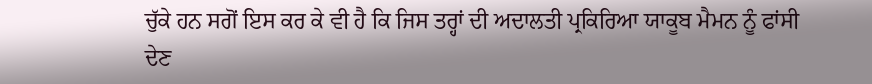ਚੁੱਕੇ ਹਨ ਸਗੋਂ ਇਸ ਕਰ ਕੇ ਵੀ ਹੈ ਕਿ ਜਿਸ ਤਰ੍ਹਾਂ ਦੀ ਅਦਾਲਤੀ ਪ੍ਰਕਿਰਿਆ ਯਾਕੂਬ ਮੈਮਨ ਨੂੰ ਫਾਂਸੀ ਦੇਣ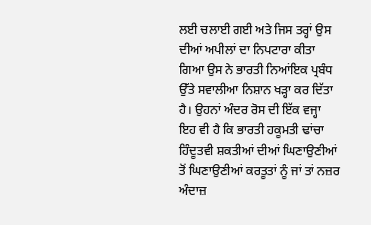ਲਈ ਚਲਾਈ ਗਈ ਅਤੇ ਜਿਸ ਤਰ੍ਹਾਂ ਉਸ ਦੀਆਂ ਅਪੀਲਾਂ ਦਾ ਨਿਪਟਾਰਾ ਕੀਤਾ ਗਿਆ ਉਸ ਨੇ ਭਾਰਤੀ ਨਿਆਂਇਕ ਪ੍ਰਬੰਧ ਉੱਤੇ ਸਵਾਲੀਆ ਨਿਸ਼ਾਨ ਖੜ੍ਹਾ ਕਰ ਦਿੱਤਾ ਹੈ। ਉਹਨਾਂ ਅੰਦਰ ਰੋਸ ਦੀ ਇੱਕ ਵਜ੍ਹਾ ਇਹ ਵੀ ਹੈ ਕਿ ਭਾਰਤੀ ਹਕੂਮਤੀ ਢਾਂਚਾ ਹਿੰਦੂਤਵੀ ਸ਼ਕਤੀਆਂ ਦੀਆਂ ਘਿਣਾਉਣੀਆਂ ਤੋਂ ਘਿਣਾਉਣੀਆਂ ਕਰਤੂਤਾਂ ਨੂੰ ਜਾਂ ਤਾਂ ਨਜ਼ਰ ਅੰਦਾਜ਼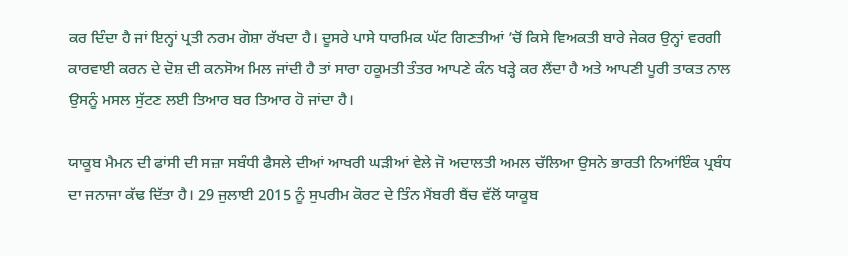ਕਰ ਦਿੰਦਾ ਹੈ ਜਾਂ ਇਨ੍ਹਾਂ ਪ੍ਰਤੀ ਨਰਮ ਗੋਸ਼ਾ ਰੱਖਦਾ ਹੈ। ਦੂਸਰੇ ਪਾਸੇ ਧਾਰਮਿਕ ਘੱਟ ਗਿਣਤੀਆਂ ’ਚੋਂ ਕਿਸੇ ਵਿਅਕਤੀ ਬਾਰੇ ਜੇਕਰ ਉਨ੍ਹਾਂ ਵਰਗੀ ਕਾਰਵਾਈ ਕਰਨ ਦੇ ਦੋਸ਼ ਦੀ ਕਨਸੋਅ ਮਿਲ ਜਾਂਦੀ ਹੈ ਤਾਂ ਸਾਰਾ ਹਕੂਮਤੀ ਤੰਤਰ ਆਪਣੇ ਕੰਨ ਖੜ੍ਹੇ ਕਰ ਲੈਂਦਾ ਹੈ ਅਤੇ ਆਪਣੀ ਪੂਰੀ ਤਾਕਤ ਨਾਲ ਉਸਨੂੰ ਮਸਲ ਸੁੱਟਣ ਲਈ ਤਿਆਰ ਬਰ ਤਿਆਰ ਹੋ ਜਾਂਦਾ ਹੈ।

ਯਾਕੂਬ ਮੈਮਨ ਦੀ ਫਾਂਸੀ ਦੀ ਸਜ਼ਾ ਸਬੰਧੀ ਫੈਸਲੇ ਦੀਆਂ ਆਖਰੀ ਘੜੀਆਂ ਵੇਲੇ ਜੋ ਅਦਾਲਤੀ ਅਮਲ ਚੱਲਿਆ ਉਸਨੇ ਭਾਰਤੀ ਨਿਆਂਇੰਕ ਪ੍ਰਬੰਧ ਦਾ ਜਨਾਜਾ ਕੱਢ ਦਿੱਤਾ ਹੈ। 29 ਜੁਲਾਈ 2015 ਨੂੰ ਸੁਪਰੀਮ ਕੋਰਟ ਦੇ ਤਿੰਨ ਮੈਂਬਰੀ ਬੈਂਚ ਵੱਲੋਂ ਯਾਕੂਬ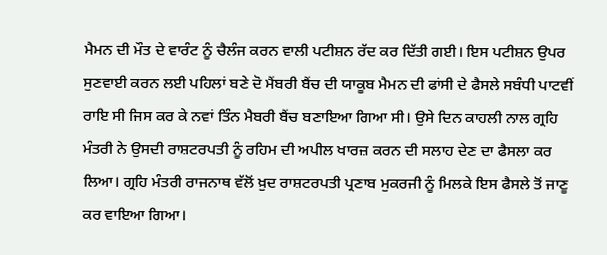ਮੈਮਨ ਦੀ ਮੌਤ ਦੇ ਵਾਰੰਟ ਨੂੰ ਚੈਲੰਜ ਕਰਨ ਵਾਲੀ ਪਟੀਸ਼ਨ ਰੱਦ ਕਰ ਦਿੱਤੀ ਗਈ। ਇਸ ਪਟੀਸ਼ਨ ਉਪਰ ਸੁਣਵਾਈ ਕਰਨ ਲਈ ਪਹਿਲਾਂ ਬਣੇ ਦੋ ਮੈਂਬਰੀ ਬੈਂਚ ਦੀ ਯਾਕੂਬ ਮੈਮਨ ਦੀ ਫਾਂਸੀ ਦੇ ਫੈਸਲੇ ਸਬੰਧੀ ਪਾਟਵੀਂ ਰਾਇ ਸੀ ਜਿਸ ਕਰ ਕੇ ਨਵਾਂ ਤਿੰਨ ਮੈਬਰੀ ਬੈਂਚ ਬਣਾਇਆ ਗਿਆ ਸੀ। ਉਸੇ ਦਿਨ ਕਾਹਲੀ ਨਾਲ ਗ੍ਰਹਿ ਮੰਤਰੀ ਨੇ ਉਸਦੀ ਰਾਸ਼ਟਰਪਤੀ ਨੂੰ ਰਹਿਮ ਦੀ ਅਪੀਲ ਖਾਰਜ਼ ਕਰਨ ਦੀ ਸਲਾਹ ਦੇਣ ਦਾ ਫੈਸਲਾ ਕਰ ਲਿਆ। ਗ੍ਰਹਿ ਮੰਤਰੀ ਰਾਜਨਾਥ ਵੱਲੋਂ ਖ਼ੁਦ ਰਾਸ਼ਟਰਪਤੀ ਪ੍ਰਣਾਬ ਮੁਕਰਜੀ ਨੂੰ ਮਿਲਕੇ ਇਸ ਫੈਸਲੇ ਤੋਂ ਜਾਣੂ ਕਰ ਵਾਇਆ ਗਿਆ।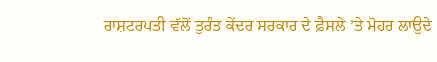ਰਾਸ਼ਟਰਪਤੀ ਵੱਲੋਂ ਤੁਰੰਤ ਕੇਂਦਰ ਸਰਕਾਰ ਦੇ ਫ਼ੈਸਲੇ ’ਤੇ ਮੋਹਰ ਲਾਉਦੇ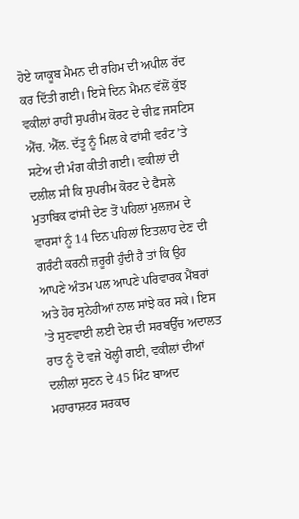ਹੋਏ ਯਾਕੂਬ ਮੈਮਨ ਦੀ ਰਹਿਮ ਦੀ ਅਪੀਲ ਰੱਦ ਕਰ ਦਿੱਤੀ ਗਈ। ਇਸੇ ਦਿਨ ਮੈਮਨ ਵੱਲੋਂ ਕੁੱਝ ਵਕੀਲਾਂ ਰਾਹੀਂ ਸੁਪਰੀਮ ਕੋਰਟ ਦੇ ਚੀਫ਼ ਜਸਟਿਸ ਐੱਚ. ਐੱਲ. ਦੱਤੂ ਨੂੰ ਮਿਲ ਕੇ ਫਾਂਸੀ ਵਰੰਟ ’ਤੇ ਸਟੇਅ ਦੀ ਮੰਗ ਕੀਤੀ ਗਈ। ਵਕੀਲਾਂ ਦੀ ਦਲੀਲ ਸੀ ਕਿ ਸੁਪਰੀਮ ਕੋਰਟ ਦੇ ਫੈਸਲੇ ਮੁਤਾਬਿਕ ਫਾਂਸੀ ਦੇਣ ਤੋਂ ਪਹਿਲਾਂ ਮੁਲਜ਼ਮ ਦੇ ਵਾਰਸਾਂ ਨੂੰ 14 ਦਿਨ ਪਹਿਲਾਂ ਇਤਲਾਹ ਦੇਣ ਦੀ ਗਰੰਟੀ ਕਰਨੀ ਜ਼ਰੂਰੀ ਹੁੰਦੀ ਹੈ ਤਾਂ ਕਿ ਉਹ ਆਪਣੇ ਅੰਤਮ ਪਲ ਆਪਣੇ ਪਰਿਵਾਰਕ ਮੈਂਬਰਾਂ ਅਤੇ ਹੋਰ ਸੁਨੇਹੀਆਂ ਨਾਲ ਸਾਂਝੇ ਕਰ ਸਕੇ। ਇਸ ’ਤੇ ਸੁਣਵਾਈ ਲਈ ਦੇਸ਼ ਦੀ ਸਰਬਉੱਚ ਅਦਾਲਤ ਰਾਤ ਨੂੰ ਦੋ ਵਜੇ ਖੋਲ੍ਹੀ ਗਈ, ਵਕੀਲਾਂ ਦੀਆਂ ਦਲੀਲਾਂ ਸੁਣਨ ਦੇ 45 ਮਿੰਟ ਬਾਅਦ ਮਹਾਰਾਸ਼ਟਰ ਸਰਕਾਰ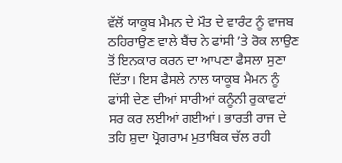ਵੱਲੋਂ ਯਾਕੂਬ ਮੈਮਨ ਦੇ ਮੌਤ ਦੇ ਵਾਰੰਟ ਨੂੰ ਵਾਜਬ ਠਹਿਰਾਉਣ ਵਾਲੇ ਬੈਂਚ ਨੇ ਫਾਂਸੀ ’ਤੇ ਰੋਕ ਲਾਉਣ ਤੋਂ ਇਨਕਾਰ ਕਰਨ ਦਾ ਆਪਣਾ ਫੈਸਲਾ ਸੁਣਾ ਦਿੱਤਾ। ਇਸ ਫੈਸਲੇ ਨਾਲ ਯਾਕੂਬ ਮੈਮਨ ਨੂੰ ਫਾਂਸੀ ਦੇਣ ਦੀਆਂ ਸਾਰੀਆਂ ਕਨੂੰਨੀ ਰੁਕਾਵਟਾਂ ਸਰ ਕਰ ਲਈਆਂ ਗਈਆਂ। ਭਾਰਤੀ ਰਾਜ ਦੇ ਤਹਿ ਸ਼ੁਦਾ ਪ੍ਰੋਗਰਾਮ ਮੁਤਾਬਿਕ ਚੱਲ ਰਹੀ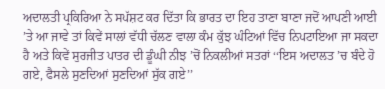ਅਦਾਲਤੀ ਪ੍ਰਕਿਰਿਆ ਨੇ ਸਪੱਸ਼ਟ ਕਰ ਦਿੱਤਾ ਕਿ ਭਾਰਤ ਦਾ ਇਹ ਤਾਣਾ ਬਾਣਾ ਜਦੋਂ ਆਪਣੀ ਆਈ ’ਤੇ ਆ ਜਾਵੇ ਤਾਂ ਕਿਵੇਂ ਸਾਲਾਂ ਵੱਧੀ ਚੱਲਣ ਵਾਲਾ ਕੰਮ ਕੁੱਝ ਘੰਟਿਆਂ ਵਿੱਚ ਨਿਪਟਾਇਆ ਜਾ ਸਕਦਾ ਹੈ ਅਤੇ ਕਿਵੇਂ ਸੁਰਜੀਤ ਪਾਤਰ ਦੀ ਡੂੰਘੀ ਨੀਝ ’ਚੋਂ ਨਿਕਲੀਆਂ ਸਤਰਾਂ ‘‘ਇਸ ਅਦਾਲਤ ’ਚ ਬੰਦੇ ਹੋ ਗਏ, ਫੈਸਲੇ ਸੁਣਦਿਆਂ ਸੁਣਦਿਆਂ ਸੁੱਕ ਗਏ’’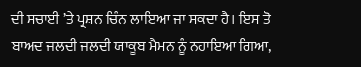ਦੀ ਸਚਾਈ ’ਤੇ ਪ੍ਰਸ਼ਨ ਚਿੰਨ ਲਾਇਆ ਜਾ ਸਕਦਾ ਹੈ। ਇਸ ਤੋ ਬਾਅਦ ਜਲਦੀ ਜਲਦੀ ਯਾਕੂਬ ਮੈਮਨ ਨੂੰ ਨਹਾਇਆ ਗਿਆ,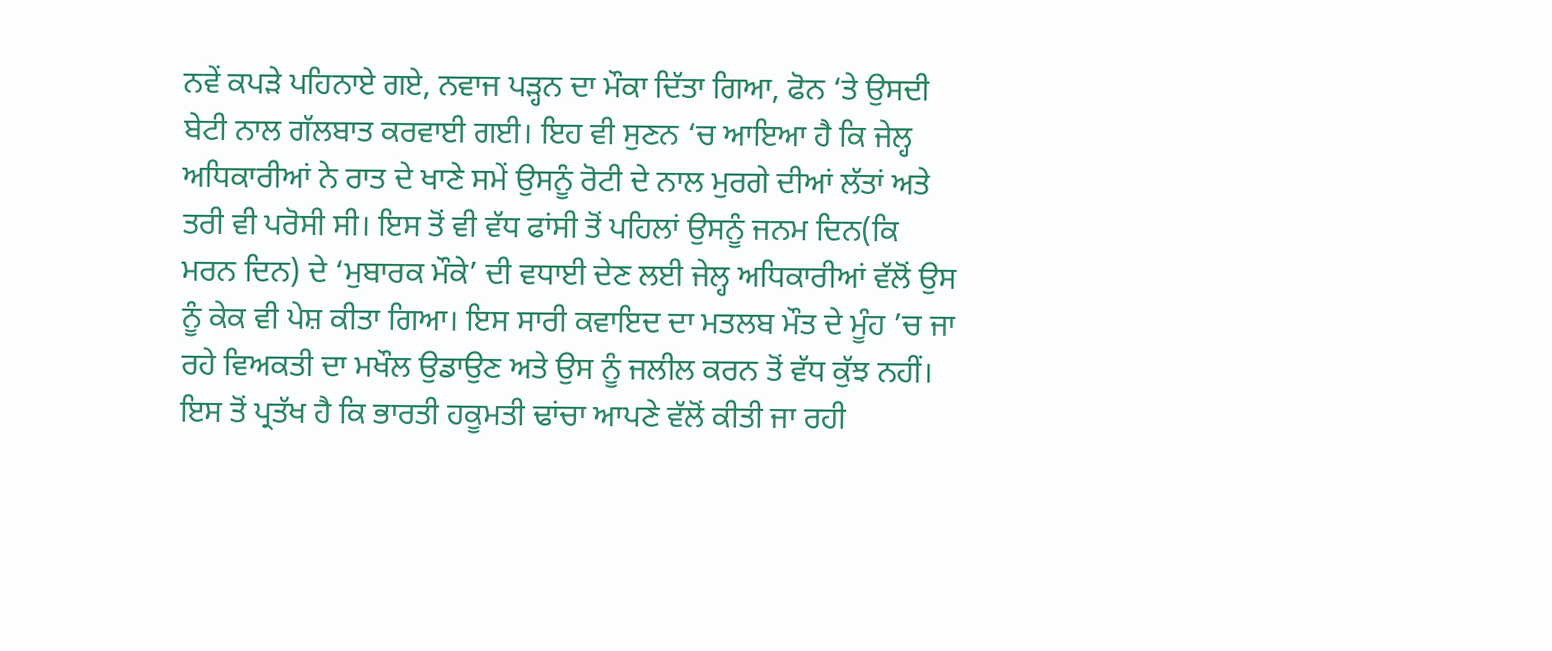ਨਵੇਂ ਕਪੜੇ ਪਹਿਨਾਏ ਗਏ, ਨਵਾਜ ਪੜ੍ਹਨ ਦਾ ਮੌਕਾ ਦਿੱਤਾ ਗਿਆ, ਫੋਨ ‘ਤੇ ਉਸਦੀ ਬੇਟੀ ਨਾਲ ਗੱਲਬਾਤ ਕਰਵਾਈ ਗਈ। ਇਹ ਵੀ ਸੁਣਨ ‘ਚ ਆਇਆ ਹੈ ਕਿ ਜੇਲ੍ਹ ਅਧਿਕਾਰੀਆਂ ਨੇ ਰਾਤ ਦੇ ਖਾਣੇ ਸਮੇਂ ਉਸਨੂੰ ਰੋਟੀ ਦੇ ਨਾਲ ਮੁਰਗੇ ਦੀਆਂ ਲੱਤਾਂ ਅਤੇ ਤਰੀ ਵੀ ਪਰੋਸੀ ਸੀ। ਇਸ ਤੋਂ ਵੀ ਵੱਧ ਫਾਂਸੀ ਤੋਂ ਪਹਿਲਾਂ ਉਸਨੂੰ ਜਨਮ ਦਿਨ(ਕਿ ਮਰਨ ਦਿਨ) ਦੇ ‘ਮੁਬਾਰਕ ਮੌਕੇ’ ਦੀ ਵਧਾਈ ਦੇਣ ਲਈ ਜੇਲ੍ਹ ਅਧਿਕਾਰੀਆਂ ਵੱਲੋਂ ਉਸ ਨੂੰ ਕੇਕ ਵੀ ਪੇਸ਼ ਕੀਤਾ ਗਿਆ। ਇਸ ਸਾਰੀ ਕਵਾਇਦ ਦਾ ਮਤਲਬ ਮੌਤ ਦੇ ਮੂੰਹ ’ਚ ਜਾ ਰਹੇ ਵਿਅਕਤੀ ਦਾ ਮਖੌਲ ਉਡਾਉਣ ਅਤੇ ਉਸ ਨੂੰ ਜਲੀਲ ਕਰਨ ਤੋਂ ਵੱਧ ਕੁੱਝ ਨਹੀਂ। ਇਸ ਤੋਂ ਪ੍ਰਤੱਖ ਹੈ ਕਿ ਭਾਰਤੀ ਹਕੂਮਤੀ ਢਾਂਚਾ ਆਪਣੇ ਵੱਲੋਂ ਕੀਤੀ ਜਾ ਰਹੀ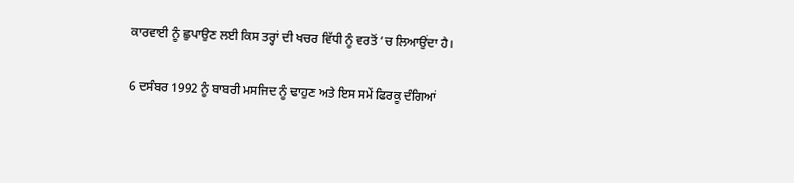ਕਾਰਵਾਈ ਨੂੰ ਛੁਪਾਉਣ ਲਈ ਕਿਸ ਤਰ੍ਹਾਂ ਦੀ ਖਚਰ ਵਿੱਧੀ ਨੂੰ ਵਰਤੋਂ ’ਚ ਲਿਆਉਂਦਾ ਹੈ।

6 ਦਸੰਬਰ 1992 ਨੂੰ ਬਾਬਰੀ ਮਸਜਿਦ ਨੂੰ ਢਾਹੁਣ ਅਤੇ ਇਸ ਸਮੇਂ ਫਿਰਕੂ ਦੰਗਿਆਂ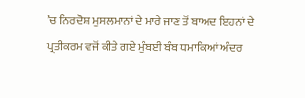’ਚ ਨਿਰਦੋਸ਼ ਮੁਸਲਮਾਨਾਂ ਦੇ ਮਾਰੇ ਜਾਣ ਤੋਂ ਬਾਅਦ ਇਹਨਾਂ ਦੇ ਪ੍ਰਤੀਕਰਮ ਵਜੋਂ ਕੀਤੇ ਗਏ ਮੁੰਬਈ ਬੰਬ ਧਮਾਕਿਆਂ ਅੰਦਰ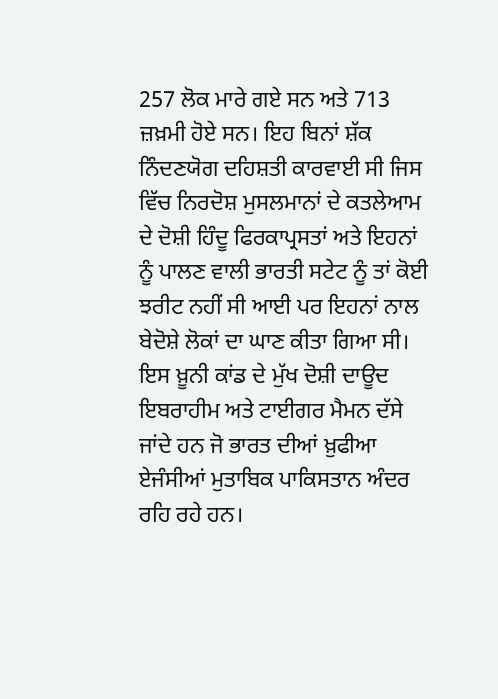257 ਲੋਕ ਮਾਰੇ ਗਏ ਸਨ ਅਤੇ 713 ਜ਼ਖ਼ਮੀ ਹੋਏ ਸਨ। ਇਹ ਬਿਨਾਂ ਸ਼ੱਕ ਨਿੰਦਣਯੋਗ ਦਹਿਸ਼ਤੀ ਕਾਰਵਾਈ ਸੀ ਜਿਸ ਵਿੱਚ ਨਿਰਦੋਸ਼ ਮੁਸਲਮਾਨਾਂ ਦੇ ਕਤਲੇਆਮ ਦੇ ਦੋਸ਼ੀ ਹਿੰਦੂ ਫਿਰਕਾਪ੍ਰਸਤਾਂ ਅਤੇ ਇਹਨਾਂ ਨੂੰ ਪਾਲਣ ਵਾਲੀ ਭਾਰਤੀ ਸਟੇਟ ਨੂੰ ਤਾਂ ਕੋਈ ਝਰੀਟ ਨਹੀਂ ਸੀ ਆਈ ਪਰ ਇਹਨਾਂ ਨਾਲ ਬੇਦੋਸ਼ੇ ਲੋਕਾਂ ਦਾ ਘਾਣ ਕੀਤਾ ਗਿਆ ਸੀ। ਇਸ ਖ਼ੂਨੀ ਕਾਂਡ ਦੇ ਮੁੱਖ ਦੋਸ਼ੀ ਦਾਊਦ ਇਬਰਾਹੀਮ ਅਤੇ ਟਾਈਗਰ ਮੈਮਨ ਦੱਸੇ ਜਾਂਦੇ ਹਨ ਜੋ ਭਾਰਤ ਦੀਆਂ ਖ਼ੁਫੀਆ ਏਜੰਸੀਆਂ ਮੁਤਾਬਿਕ ਪਾਕਿਸਤਾਨ ਅੰਦਰ ਰਹਿ ਰਹੇ ਹਨ।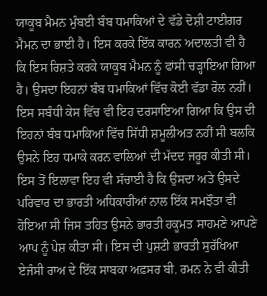ਯਾਕੂਬ ਮੈਮਨ ਮੁੰਬਈ ਬੰਬ ਧਮਾਕਿਆਂ ਦੇ ਵੱਡੇ ਦੋਸ਼ੀ ਟਾਈਗਰ ਮੈਮਨ ਦਾ ਭਾਈ ਹੈ। ਇਸ ਕਰਕੇ ਇੱਕ ਕਾਰਨ ਅਦਾਲਤੀ ਵੀ ਹੈ ਕਿ ਇਸ ਰਿਸ਼ਤੇ ਕਰਕੇ ਯਾਕੂਬ ਮੈਮਨ ਨੂੰ ਫਾਂਸੀ ਚੜ੍ਹਾਇਆ ਗਿਆ ਹੈ। ਉਸਦਾ ਇਹਨਾਂ ਬੰਬ ਧਮਾਕਿਆਂ ਵਿੱਚ ਕੋਈ ਵੱਡਾ ਰੋਲ ਨਹੀਂ। ਇਸ ਸਬੰਧੀ ਕੇਸ ਵਿੱਚ ਵੀ ਇਹ ਦਰਸਾਇਆ ਗਿਆ ਕਿ ਉਸ ਦੀ ਇਹਨਾਂ ਬੰਬ ਧਮਾਕਿਆਂ ਵਿੱਚ ਸਿੱਧੀ ਸ਼ਮੂਲੀਅਤ ਨਹੀਂ ਸੀ ਬਲਕਿ ਉਸਨੇ ਇਹ ਧਮਾਕੇ ਕਰਨ ਵਾਲਿਆਂ ਦੀ ਮੱਦਦ ਜਰੂਰ ਕੀਤੀ ਸੀ। ਇਸ ਤੋਂ ਇਲਾਵਾ ਇਹ ਵੀ ਸੱਚਾਈ ਹੈ ਕਿ ਉਸਦਾ ਅਤੇ ਉਸਦੇ ਪਰਿਵਾਰ ਦਾ ਭਾਰਤੀ ਅਧਿਕਾਰੀਆਂ ਨਾਲ ਇੱਕ ਸਮਝੌਤਾ ਵੀ ਹੋਇਆ ਸੀ ਜਿਸ ਤਹਿਤ ਉਸਨੇ ਭਾਰਤੀ ਹਕੂਮਤ ਸਾਹਮਣੇ ਆਪਣੇ ਆਪ ਨੂੰ ਪੇਸ਼ ਕੀਤਾ ਸੀ। ਇਸ ਦੀ ਪੁਸ਼ਟੀ ਭਾਰਤੀ ਸੁਰੱਖਿਆ ਏਜੰਸੀ ਰਾਅ ਦੇ ਇੱਕ ਸਾਬਕਾ ਅਫ਼ਸਰ ਬੀ. ਰਮਨ ਨੇ ਵੀ ਕੀਤੀ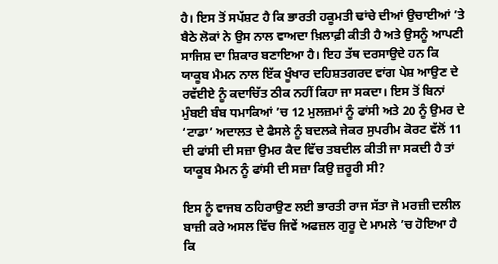ਹੈ। ਇਸ ਤੋਂ ਸਪੱਸ਼ਟ ਹੈ ਕਿ ਭਾਰਤੀ ਹਕੂਮਤੀ ਢਾਂਚੇ ਦੀਆਂ ਉਚਾਈਆਂ ’ਤੇ ਬੈਠੇ ਲੋਕਾਂ ਨੇ ਉਸ ਨਾਲ ਵਾਅਦਾ ਖ਼ਿਲਾਫ਼ੀ ਕੀਤੀ ਹੈ ਅਤੇ ਉਸਨੂੰ ਆਪਣੀ ਸਾਜਿਸ਼ ਦਾ ਸ਼ਿਕਾਰ ਬਣਾਇਆ ਹੈ। ਇਹ ਤੱਥ ਦਰਸਾਉਦੇ ਹਨ ਕਿ ਯਾਕੂਬ ਮੈਮਨ ਨਾਲ ਇੱਕ ਖੂੰਖਾਰ ਦਹਿਸ਼ਤਗਰਦ ਵਾਂਗ ਪੇਸ਼ ਆਉਣ ਦੇ ਰਵੱਈਏ ਨੂੰ ਕਦਾਚਿੱਤ ਠੀਕ ਨਹੀਂ ਕਿਹਾ ਜਾ ਸਕਦਾ। ਇਸ ਤੋਂ ਬਿਨਾਂ ਮੁੰਬਈ ਬੰਬ ਧਮਾਕਿਆਂ ’ਚ 12 ਮੁਲਜ਼ਮਾਂ ਨੂੰ ਫਾਂਸੀ ਅਤੇ 20 ਨੂੰ ਉਮਰ ਦੇ ‘ਟਾਡਾ’ ਅਦਾਲਤ ਦੇ ਫੈਸਲੇ ਨੂੰ ਬਦਲਕੇ ਜੇਕਰ ਸੁਪਰੀਮ ਕੋਰਟ ਵੱਲੋਂ 11 ਦੀ ਫਾਂਸੀ ਦੀ ਸਜ਼ਾ ਉਮਰ ਕੈਦ ਵਿੱਚ ਤਬਦੀਲ ਕੀਤੀ ਜਾ ਸਕਦੀ ਹੈ ਤਾਂ ਯਾਕੂਬ ਮੈਮਨ ਨੂੰ ਫਾਂਸੀ ਦੀ ਸਜ਼ਾ ਕਿਉ ਜ਼ਰੂਰੀ ਸੀ?

ਇਸ ਨੂੰ ਵਾਜਬ ਠਹਿਰਾਉਣ ਲਈ ਭਾਰਤੀ ਰਾਜ ਸੱਤਾ ਜੋ ਮਰਜ਼ੀ ਦਲੀਲ ਬਾਜ਼ੀ ਕਰੇ ਅਸਲ ਵਿੱਚ ਜਿਵੇਂ ਅਫਜ਼ਲ ਗੁਰੂ ਦੇ ਮਾਮਲੇ ’ਚ ਹੋਇਆ ਹੈ ਕਿ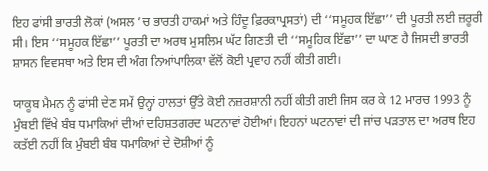ਇਹ ਫਾਂਸੀ ਭਾਰਤੀ ਲੋਕਾਂ (ਅਸਲ ’ਚ ਭਾਰਤੀ ਹਾਕਮਾਂ ਅਤੇ ਹਿੰਦੂ ਫ਼ਿਰਕਾਪ੍ਰਸਤਾਂ) ਦੀ ‘‘ਸਮੂਹਕ ਇੱਛਾ’’ ਦੀ ਪੂਰਤੀ ਲਈ ਜ਼ਰੂਰੀ ਸੀ। ਇਸ ‘‘ਸਮੂਹਕ ਇੱਛਾ’’ ਪੂਰਤੀ ਦਾ ਅਰਥ ਮੁਸਲਿਮ ਘੱਟ ਗਿਣਤੀ ਦੀ ‘‘ਸਮੂਹਿਕ ਇੱਛਾ’’ ਦਾ ਘਾਣ ਹੈ ਜਿਸਦੀ ਭਾਰਤੀ ਸ਼ਾਸਨ ਵਿਵਸਥਾ ਅਤੇ ਇਸ ਦੀ ਅੰਗ ਨਿਆਂਪਾਲਿਕਾ ਵੱਲੋਂ ਕੋਈ ਪ੍ਰਵਾਹ ਨਹੀਂ ਕੀਤੀ ਗਈ।

ਯਾਕੂਬ ਮੈਮਨ ਨੂੰ ਫਾਂਸੀ ਦੇਣ ਸਮੇਂ ਉਨ੍ਹਾਂ ਹਾਲਤਾਂ ਉੱਤੇ ਕੋਈ ਨਜ਼ਰਸ਼ਾਨੀ ਨਹੀਂ ਕੀਤੀ ਗਈ ਜਿਸ ਕਰ ਕੇ 12 ਮਾਰਚ 1993 ਨੂੰ ਮੁੰਬਈ ਵਿੱਖੇ ਬੰਬ ਧਮਾਕਿਆਂ ਦੀਆਂ ਦਹਿਸ਼ਤਗਰਦ ਘਟਨਾਵਾਂ ਹੋਈਆਂ। ਇਹਨਾਂ ਘਟਨਾਵਾਂ ਦੀ ਜਾਂਚ ਪੜਤਾਲ ਦਾ ਅਰਥ ਇਹ ਕਤੱਈ ਨਹੀਂ ਕਿ ਮੁੰਬਈ ਬੰਬ ਧਮਾਕਿਆਂ ਦੇ ਦੋਸ਼ੀਆਂ ਨੂੰ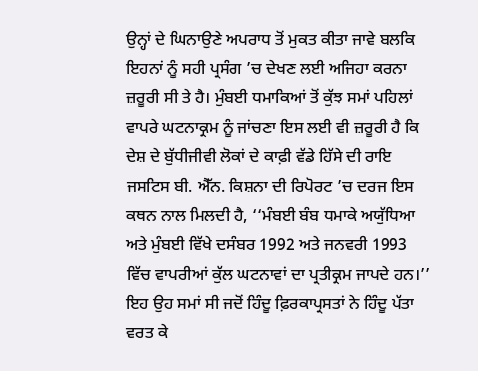ਉਨ੍ਹਾਂ ਦੇ ਘਿਨਾਉਣੇ ਅਪਰਾਧ ਤੋਂ ਮੁਕਤ ਕੀਤਾ ਜਾਵੇ ਬਲਕਿ ਇਹਨਾਂ ਨੂੰ ਸਹੀ ਪ੍ਰਸੰਗ ’ਚ ਦੇਖਣ ਲਈ ਅਜਿਹਾ ਕਰਨਾ ਜ਼ਰੂਰੀ ਸੀ ਤੇ ਹੈ। ਮੁੰਬਈ ਧਮਾਕਿਆਂ ਤੋਂ ਕੁੱਝ ਸਮਾਂ ਪਹਿਲਾਂ ਵਾਪਰੇ ਘਟਨਾਕ੍ਰਮ ਨੂੰ ਜਾਂਚਣਾ ਇਸ ਲਈ ਵੀ ਜ਼ਰੂਰੀ ਹੈ ਕਿ ਦੇਸ਼ ਦੇ ਬੁੱਧੀਜੀਵੀ ਲੋਕਾਂ ਦੇ ਕਾਫ਼ੀ ਵੱਡੇ ਹਿੱਸੇ ਦੀ ਰਾਇ ਜਸਟਿਸ ਬੀ. ਐੱਨ. ਕਿਸ਼ਨਾ ਦੀ ਰਿਪੋਰਟ ’ਚ ਦਰਜ ਇਸ ਕਥਨ ਨਾਲ ਮਿਲਦੀ ਹੈ, ‘‘ਮੰਬਈ ਬੰਬ ਧਮਾਕੇ ਅਯੁੱਧਿਆ ਅਤੇ ਮੁੰਬਈ ਵਿੱਖੇ ਦਸੰਬਰ 1992 ਅਤੇ ਜਨਵਰੀ 1993 ਵਿੱਚ ਵਾਪਰੀਆਂ ਕੁੱਲ ਘਟਨਾਵਾਂ ਦਾ ਪ੍ਰਤੀਕ੍ਰਮ ਜਾਪਦੇ ਹਨ।’’ ਇਹ ਉਹ ਸਮਾਂ ਸੀ ਜਦੋਂ ਹਿੰਦੂ ਫ਼ਿਰਕਾਪ੍ਰਸਤਾਂ ਨੇ ਹਿੰਦੂ ਪੱਤਾ ਵਰਤ ਕੇ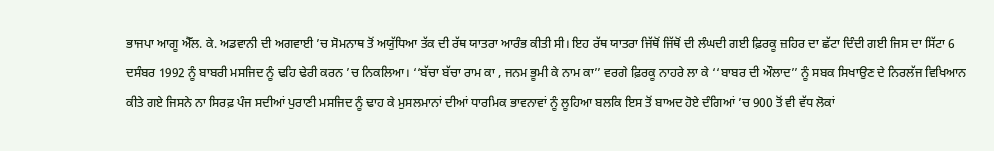ਭਾਜਪਾ ਆਗੂ ਐੱਲ. ਕੇ. ਅਡਵਾਨੀ ਦੀ ਅਗਵਾਈ ’ਚ ਸੋਮਨਾਥ ਤੋਂ ਅਯੁੱਧਿਆ ਤੱਕ ਦੀ ਰੱਥ ਯਾਤਰਾ ਆਰੰਭ ਕੀਤੀ ਸੀ। ਇਹ ਰੱਥ ਯਾਤਰਾ ਜਿੱਥੋਂ ਜਿੱਥੋਂ ਦੀ ਲੰਘਦੀ ਗਈ ਫ਼ਿਰਕੂ ਜ਼ਹਿਰ ਦਾ ਛੱਟਾ ਦਿੰਦੀ ਗਈ ਜਿਸ ਦਾ ਸਿੱਟਾ 6 ਦਸੰਬਰ 1992 ਨੂੰ ਬਾਬਰੀ ਮਸਜਿਦ ਨੂੰ ਢਹਿ ਢੇਰੀ ਕਰਨ ’ਚ ਨਿਕਲਿਆ। ‘‘ਬੱਚਾ ਬੱਚਾ ਰਾਮ ਕਾ , ਜਨਮ ਭੂਮੀ ਕੇ ਨਾਮ ਕਾ’’ ਵਰਗੇ ਫ਼ਿਰਕੂ ਨਾਹਰੇ ਲਾ ਕੇ ‘‘ਬਾਬਰ ਦੀ ਔਲਾਦ’’ ਨੂੰ ਸਬਕ ਸਿਖਾਉਣ ਦੇ ਨਿਰਲੱਜ ਵਿਖਿਆਨ ਕੀਤੇ ਗਏ ਜਿਸਨੇ ਨਾ ਸਿਰਫ਼ ਪੰਜ ਸਦੀਆਂ ਪੁਰਾਣੀ ਮਸਜਿਦ ਨੂੰ ਢਾਹ ਕੇ ਮੁਸਲਮਾਨਾਂ ਦੀਆਂ ਧਾਰਮਿਕ ਭਾਵਨਾਵਾਂ ਨੂੰ ਲੂਹਿਆ ਬਲਕਿ ਇਸ ਤੋਂ ਬਾਅਦ ਹੋਏ ਦੰਗਿਆਂ ’ਚ 900 ਤੋਂ ਵੀ ਵੱਧ ਲੋਕਾਂ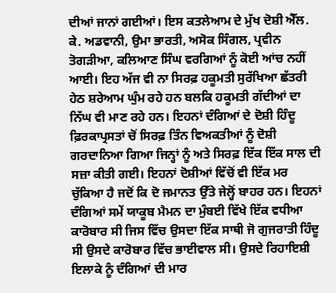ਦੀਆਂ ਜਾਨਾਂ ਗਈਆਂ। ਇਸ ਕਤਲੇਆਮ ਦੇ ਮੁੱਖ ਦੋਸ਼ੀ ਐੱਲ. ਕੇ. ਅਡਵਾਨੀ, ਉਮਾ ਭਾਰਤੀ, ਅਸੋਕ ਸਿੰਗਲ, ਪ੍ਰਵੀਨ ਤੋਗੜੀਆ, ਕਲਿਆਣ ਸਿੰਘ ਵਰਗਿਆਂ ਨੂੰ ਕੋਈ ਆਂਚ ਨਹੀਂ ਆਈ। ਇਹ ਅੱਜ ਵੀ ਨਾ ਸਿਰਫ਼ ਹਕੂਮਤੀ ਸੁਰੱਖਿਆ ਛੱਤਰੀ ਹੇਠ ਸ਼ਰੇਆਮ ਘੁੰਮ ਰਹੇ ਹਨ ਬਲਕਿ ਹਕੂਮਤੀ ਗੱਦੀਆਂ ਦਾ ਨਿੱਘ ਵੀ ਮਾਣ ਰਹੇ ਹਨ। ਇਹਨਾਂ ਦੰਗਿਆਂ ਦੇ ਦੋਸ਼ੀ ਹਿੰਦੂ ਫ਼ਿਰਕਾਪ੍ਰਸਤਾਂ ਚੋਂ ਸਿਰਫ਼ ਤਿੰਨ ਵਿਅਕਤੀਆਂ ਨੂੰ ਦੋਸ਼ੀ ਗਰਦਾਨਿਆ ਗਿਆ ਜਿਨ੍ਹਾਂ ਨੂੰ ਅਤੇ ਸਿਰਫ਼ ਇੱਕ ਇੱਕ ਸਾਲ ਦੀ ਸਜ਼ਾ ਕੀਤੀ ਗਈ। ਇਹਨਾਂ ਦੋਸ਼ੀਆਂ ਵਿੱਚੋਂ ਵੀ ਇੱਕ ਮਰ ਚੁੱਕਿਆ ਹੈ ਜਦੋਂ ਕਿ ਦੋ ਜਮਾਨਤ ਉੱਤੇ ਜੇਲ੍ਹੋਂ ਬਾਹਰ ਹਨ। ਇਹਨਾਂ ਦੰਗਿਆਂ ਸਮੇਂ ਯਾਕੂਬ ਮੈਮਨ ਦਾ ਮੁੰਬਈ ਵਿੱਖੇ ਇੱਕ ਵਧੀਆ ਕਾਰੋਬਾਰ ਸੀ ਜਿਸ ਵਿੱਚ ਉਸਦਾ ਇੱਕ ਸਾਥੀ ਜੋ ਗੁਜਰਾਤੀ ਹਿੰਦੂ ਸੀ ਉਸਦੇ ਕਾਰੋਬਾਰ ਵਿੱਚ ਭਾਈਵਾਲ ਸੀ। ਉਸਦੇ ਰਿਹਾਇਸ਼ੀ ਇਲਾਕੇ ਨੂੰ ਦੰਗਿਆਂ ਦੀ ਮਾਰ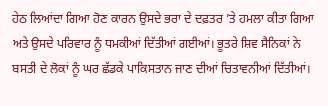ਹੇਠ ਲਿਆਂਦਾ ਗਿਆ ਹੋਣ ਕਾਰਨ ਉਸਦੇ ਭਰਾ ਦੇ ਦਫ਼ਤਰ ’ਤੇ ਹਮਲਾ ਕੀਤਾ ਗਿਆ ਅਤੇ ਉਸਦੇ ਪਰਿਵਾਰ ਨੂੰ ਧਮਕੀਆਂ ਦਿੱਤੀਆਂ ਗਈਆਂ। ਭੂਤਰੇ ਸ਼ਿਵ ਸੈਨਿਕਾਂ ਨੇ ਬਸਤੀ ਦੇ ਲੋਕਾਂ ਨੂੰ ਘਰ ਛੱਡਕੇ ਪਾਕਿਸਤਾਨ ਜਾਣ ਦੀਆਂ ਚਿਤਾਵਨੀਆਂ ਦਿੱਤੀਆਂ।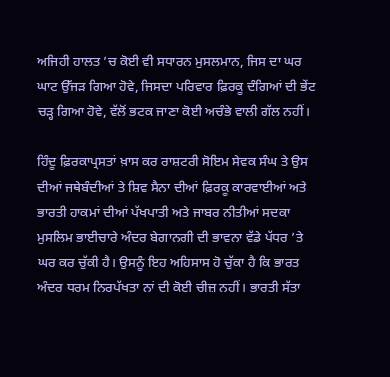ਅਜਿਹੀ ਹਾਲਤ ’ਚ ਕੋਈ ਵੀ ਸਧਾਰਨ ਮੁਸਲਮਾਨ, ਜਿਸ ਦਾ ਘਰ ਘਾਟ ਉੱਜੜ ਗਿਆ ਹੋਵੇ, ਜਿਸਦਾ ਪਰਿਵਾਰ ਫ਼ਿਰਕੂ ਦੰਗਿਆਂ ਦੀ ਭੇਂਟ ਚੜ੍ਹ ਗਿਆ ਹੋਵੇ, ਵੱਲੋਂ ਭਟਕ ਜਾਣਾ ਕੋਈ ਅਚੰਭੇ ਵਾਲੀ ਗੱਲ ਨਹੀਂ।

ਹਿੰਦੂ ਫ਼ਿਰਕਾਪ੍ਰਸਤਾਂ ਖ਼ਾਸ ਕਰ ਰਾਸ਼ਟਰੀ ਸੋਇਮ ਸੇਵਕ ਸੰਘ ਤੇ ਉਸ ਦੀਆਂ ਜਥੇਬੰਦੀਆਂ ਤੇ ਸ਼ਿਵ ਸੈਨਾ ਦੀਆਂ ਫ਼ਿਰਕੂ ਕਾਰਵਾਈਆਂ ਅਤੇ ਭਾਰਤੀ ਹਾਕਮਾਂ ਦੀਆਂ ਪੱਖਪਾਤੀ ਅਤੇ ਜਾਬਰ ਨੀਤੀਆਂ ਸਦਕਾ ਮੁਸਲਿਮ ਭਾਈਚਾਰੇ ਅੰਦਰ ਬੇਗਾਨਗੀ ਦੀ ਭਾਵਨਾ ਵੱਡੇ ਪੱਧਰ ’ਤੇ ਘਰ ਕਰ ਚੁੱਕੀ ਹੈ। ਉਸਨੂੰ ਇਹ ਅਹਿਸਾਸ ਹੋ ਚੁੱਕਾ ਹੈ ਕਿ ਭਾਰਤ ਅੰਦਰ ਧਰਮ ਨਿਰਪੱਖਤਾ ਨਾਂ ਦੀ ਕੋਈ ਚੀਜ਼ ਨਹੀਂ। ਭਾਰਤੀ ਸੱਤਾ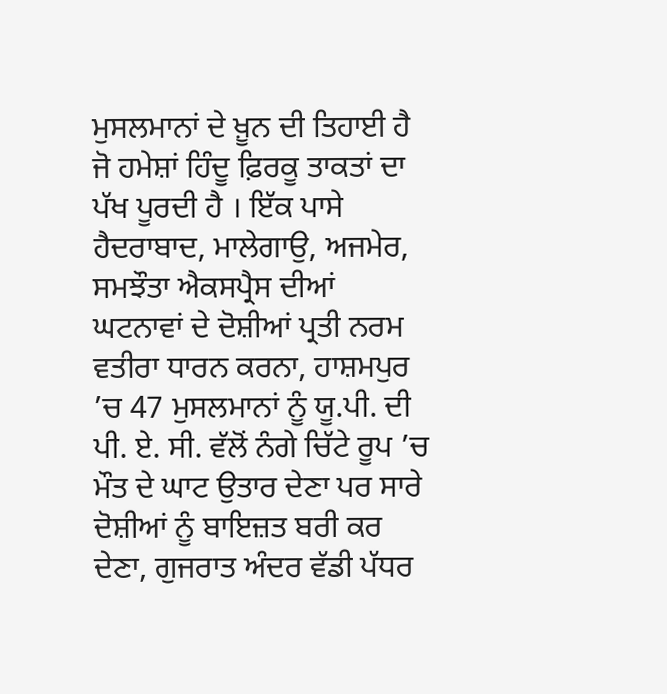ਮੁਸਲਮਾਨਾਂ ਦੇ ਖ਼ੂਨ ਦੀ ਤਿਹਾਈ ਹੈ ਜੋ ਹਮੇਸ਼ਾਂ ਹਿੰਦੂ ਫ਼ਿਰਕੂ ਤਾਕਤਾਂ ਦਾ ਪੱਖ ਪੂਰਦੀ ਹੈ । ਇੱਕ ਪਾਸੇ ਹੈਦਰਾਬਾਦ, ਮਾਲੇਗਾਉ, ਅਜਮੇਰ, ਸਮਝੌਤਾ ਐਕਸਪ੍ਰੈਸ ਦੀਆਂ ਘਟਨਾਵਾਂ ਦੇ ਦੋਸ਼ੀਆਂ ਪ੍ਰਤੀ ਨਰਮ ਵਤੀਰਾ ਧਾਰਨ ਕਰਨਾ, ਹਾਸ਼ਮਪੁਰ ’ਚ 47 ਮੁਸਲਮਾਨਾਂ ਨੂੰ ਯੂ.ਪੀ. ਦੀ ਪੀ. ਏ. ਸੀ. ਵੱਲੋਂ ਨੰਗੇ ਚਿੱਟੇ ਰੂਪ ’ਚ ਮੌਤ ਦੇ ਘਾਟ ਉਤਾਰ ਦੇਣਾ ਪਰ ਸਾਰੇ ਦੋਸ਼ੀਆਂ ਨੂੰ ਬਾਇਜ਼ਤ ਬਰੀ ਕਰ ਦੇਣਾ, ਗੁਜਰਾਤ ਅੰਦਰ ਵੱਡੀ ਪੱਧਰ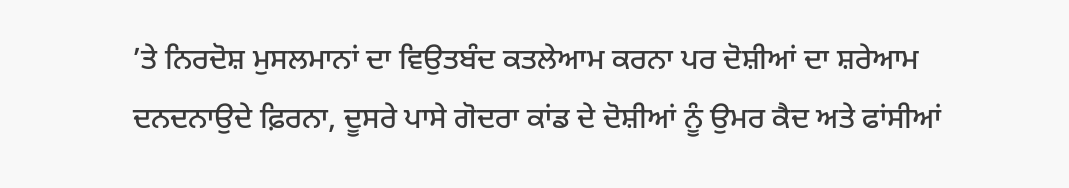’ਤੇ ਨਿਰਦੋਸ਼ ਮੁਸਲਮਾਨਾਂ ਦਾ ਵਿਉਤਬੰਦ ਕਤਲੇਆਮ ਕਰਨਾ ਪਰ ਦੋਸ਼ੀਆਂ ਦਾ ਸ਼ਰੇਆਮ ਦਨਦਨਾਉਦੇ ਫ਼ਿਰਨਾ, ਦੂਸਰੇ ਪਾਸੇ ਗੋਦਰਾ ਕਾਂਡ ਦੇ ਦੋਸ਼ੀਆਂ ਨੂੰ ਉਮਰ ਕੈਦ ਅਤੇ ਫਾਂਸੀਆਂ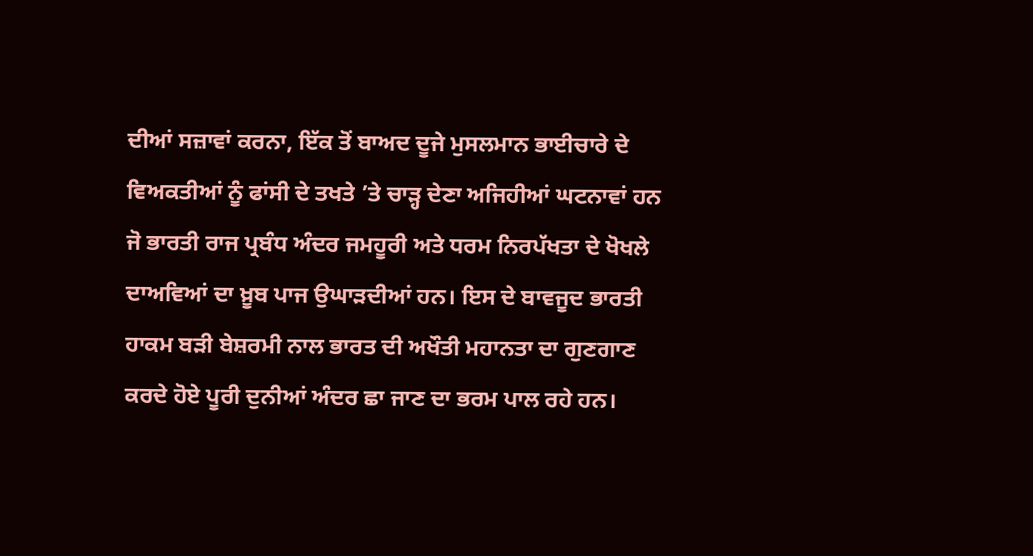ਦੀਆਂ ਸਜ਼ਾਵਾਂ ਕਰਨਾ, ਇੱਕ ਤੋਂ ਬਾਅਦ ਦੂਜੇ ਮੁਸਲਮਾਨ ਭਾਈਚਾਰੇ ਦੇ ਵਿਅਕਤੀਆਂ ਨੂੰ ਫਾਂਸੀ ਦੇ ਤਖਤੇ ’ਤੇ ਚਾੜ੍ਹ ਦੇਣਾ ਅਜਿਹੀਆਂ ਘਟਨਾਵਾਂ ਹਨ ਜੋ ਭਾਰਤੀ ਰਾਜ ਪ੍ਰਬੰਧ ਅੰਦਰ ਜਮਹੂਰੀ ਅਤੇ ਧਰਮ ਨਿਰਪੱਖਤਾ ਦੇ ਖੋਖਲੇ ਦਾਅਵਿਆਂ ਦਾ ਖ਼ੂਬ ਪਾਜ ਉਘਾੜਦੀਆਂ ਹਨ। ਇਸ ਦੇ ਬਾਵਜੂਦ ਭਾਰਤੀ ਹਾਕਮ ਬੜੀ ਬੇਸ਼ਰਮੀ ਨਾਲ ਭਾਰਤ ਦੀ ਅਖੌਤੀ ਮਹਾਨਤਾ ਦਾ ਗੁਣਗਾਣ ਕਰਦੇ ਹੋਏ ਪੂਰੀ ਦੁਨੀਆਂ ਅੰਦਰ ਛਾ ਜਾਣ ਦਾ ਭਰਮ ਪਾਲ ਰਹੇ ਹਨ।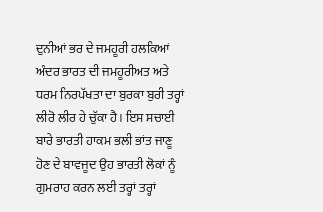ਦੁਨੀਆਂ ਭਰ ਦੇ ਜਮਹੂਰੀ ਹਲਕਿਆਂ ਅੰਦਰ ਭਾਰਤ ਦੀ ਜਮਹੂਰੀਅਤ ਅਤੇ ਧਰਮ ਨਿਰਪੱਖਤਾ ਦਾ ਬੁਰਕਾ ਬੁਰੀ ਤਰ੍ਹਾਂ ਲੀਰੋ ਲੀਰ ਹੇ ਚੁੱਕਾ ਹੈ। ਇਸ ਸਚਾਈ ਬਾਰੇ ਭਾਰਤੀ ਹਾਕਮ ਭਲੀ ਭਾਂਤ ਜਾਣੂ ਹੋਣ ਦੇ ਬਾਵਜੂਦ ਉਹ ਭਾਰਤੀ ਲੋਕਾਂ ਨੂੰ ਗੁਮਰਾਹ ਕਰਨ ਲਈ ਤਰ੍ਹਾਂ ਤਰ੍ਹਾਂ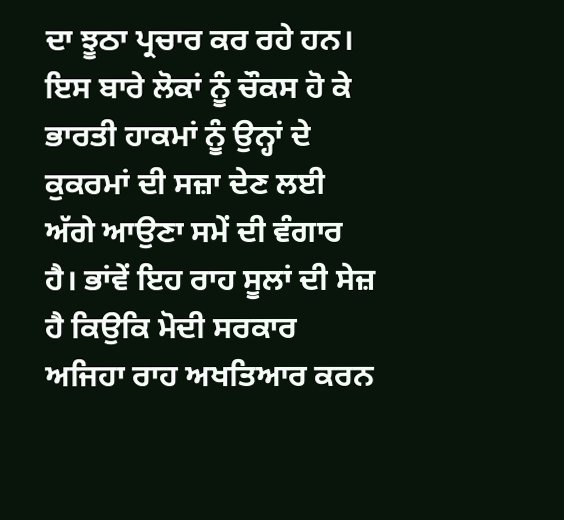ਦਾ ਝੂਠਾ ਪ੍ਰਚਾਰ ਕਰ ਰਹੇ ਹਨ। ਇਸ ਬਾਰੇ ਲੋਕਾਂ ਨੂੰ ਚੌਕਸ ਹੋ ਕੇ ਭਾਰਤੀ ਹਾਕਮਾਂ ਨੂੰ ਉਨ੍ਹਾਂ ਦੇ ਕੁਕਰਮਾਂ ਦੀ ਸਜ਼ਾ ਦੇਣ ਲਈ ਅੱਗੇ ਆਉਣਾ ਸਮੇਂ ਦੀ ਵੰਗਾਰ ਹੈ। ਭਾਂਵੇਂ ਇਹ ਰਾਹ ਸੂਲਾਂ ਦੀ ਸੇਜ਼ ਹੈ ਕਿਉਕਿ ਮੋਦੀ ਸਰਕਾਰ ਅਜਿਹਾ ਰਾਹ ਅਖਤਿਆਰ ਕਰਨ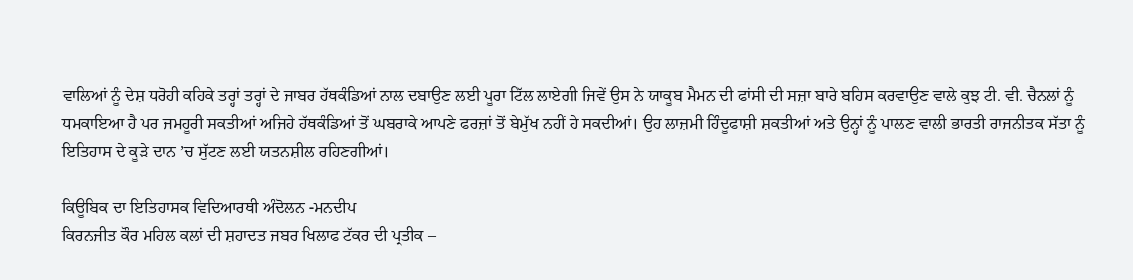ਵਾਲਿਆਂ ਨੂੰ ਦੇਸ਼ ਧਰੋਹੀ ਕਹਿਕੇ ਤਰ੍ਹਾਂ ਤਰ੍ਹਾਂ ਦੇ ਜਾਬਰ ਹੱਥਕੰਡਿਆਂ ਨਾਲ ਦਬਾਉਣ ਲਈ ਪੂਰਾ ਟਿੱਲ ਲਾਏਗੀ ਜਿਵੇਂ ਉਸ ਨੇ ਯਾਕੂਬ ਮੈਮਨ ਦੀ ਫਾਂਸੀ ਦੀ ਸਜ਼ਾ ਬਾਰੇ ਬਹਿਸ ਕਰਵਾਉਣ ਵਾਲੇ ਕੁਝ ਟੀ. ਵੀ. ਚੈਨਲਾਂ ਨੂੰ ਧਮਕਾਇਆ ਹੈ ਪਰ ਜਮਹੂਰੀ ਸਕਤੀਆਂ ਅਜਿਹੇ ਹੱਥਕੰਡਿਆਂ ਤੋਂ ਘਬਰਾਕੇ ਆਪਣੇ ਫਰਜ਼ਾਂ ਤੋਂ ਬੇਮੁੱਖ ਨਹੀਂ ਹੇ ਸਕਦੀਆਂ। ਉਹ ਲਾਜ਼ਮੀ ਹਿੰਦੂਫਾਸ਼ੀ ਸ਼ਕਤੀਆਂ ਅਤੇ ਉਨ੍ਹਾਂ ਨੂੰ ਪਾਲਣ ਵਾਲੀ ਭਾਰਤੀ ਰਾਜਨੀਤਕ ਸੱਤਾ ਨੂੰ ਇਤਿਹਾਸ ਦੇ ਕੂੜੇ ਦਾਨ ’ਚ ਸੁੱਟਣ ਲਈ ਯਤਨਸ਼ੀਲ ਰਹਿਣਗੀਆਂ।

ਕਿਊਬਿਕ ਦਾ ਇਤਿਹਾਸਕ ਵਿਦਿਆਰਥੀ ਅੰਦੋਲਨ -ਮਨਦੀਪ
ਕਿਰਨਜੀਤ ਕੌਰ ਮਹਿਲ ਕਲਾਂ ਦੀ ਸ਼ਹਾਦਤ ਜਬਰ ਖਿਲਾਫ ਟੱਕਰ ਦੀ ਪ੍ਰਤੀਕ –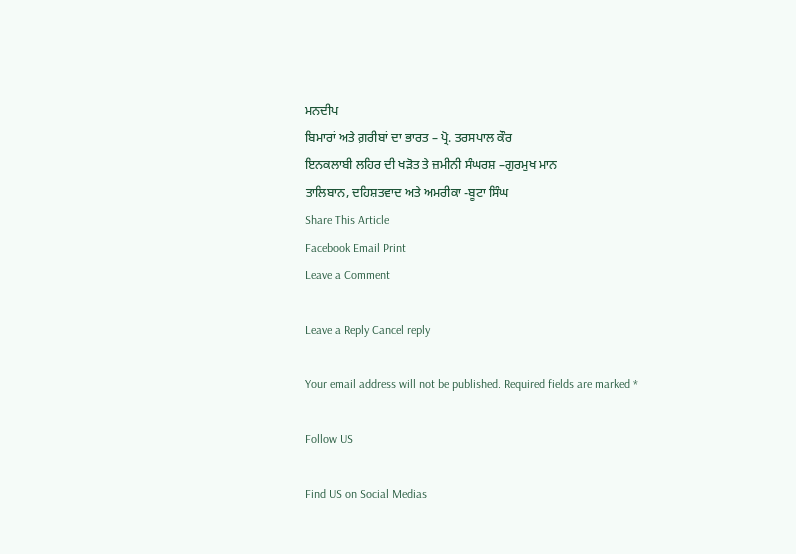ਮਨਦੀਪ
ਬਿਮਾਰਾਂ ਅਤੇ ਗ਼ਰੀਬਾਂ ਦਾ ਭਾਰਤ – ਪ੍ਰੋ. ਤਰਸਪਾਲ ਕੌਰ
ਇਨਕਲਾਬੀ ਲਹਿਰ ਦੀ ਖੜੋਤ ਤੇ ਜ਼ਮੀਨੀ ਸੰਘਰਸ਼ –ਗੁਰਮੁਖ ਮਾਨ
ਤਾਲਿਬਾਨ, ਦਹਿਸ਼ਤਵਾਦ ਅਤੇ ਅਮਰੀਕਾ -ਬੂਟਾ ਸਿੰਘ
Share This Article
Facebook Email Print
Leave a Comment

Leave a Reply Cancel reply

Your email address will not be published. Required fields are marked *

Follow US

Find US on Social Medias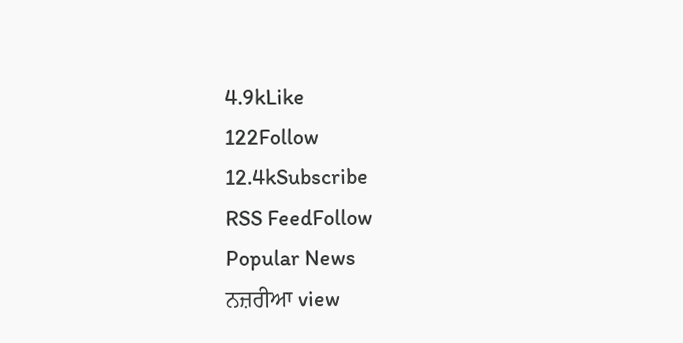4.9kLike
122Follow
12.4kSubscribe
RSS FeedFollow
Popular News
ਨਜ਼ਰੀਆ view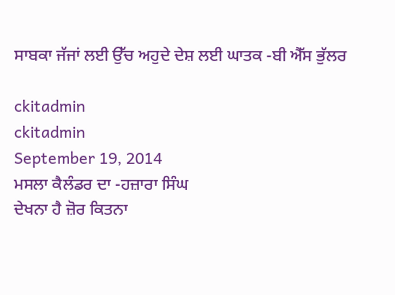ਸਾਬਕਾ ਜੱਜਾਂ ਲਈ ਉੱਚ ਅਹੁਦੇ ਦੇਸ਼ ਲਈ ਘਾਤਕ -ਬੀ ਐੱਸ ਭੁੱਲਰ

ckitadmin
ckitadmin
September 19, 2014
ਮਸਲਾ ਕੈਲੰਡਰ ਦਾ -ਹਜ਼ਾਰਾ ਸਿੰਘ
ਦੇਖਨਾ ਹੈ ਜ਼ੋਰ ਕਿਤਨਾ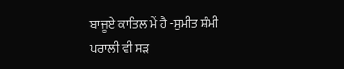ਬਾਜੂਏ ਕਾਤਿਲ ਮੇਂ ਹੈ -ਸੁਮੀਤ ਸ਼ੰਮੀ
ਪਰਾਲੀ ਵੀ ਸੜ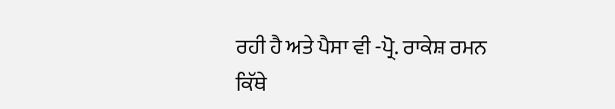ਰਹੀ ਹੈ ਅਤੇ ਪੈਸਾ ਵੀ -ਪ੍ਰੋ. ਰਾਕੇਸ਼ ਰਮਨ
ਕਿੱਥੇ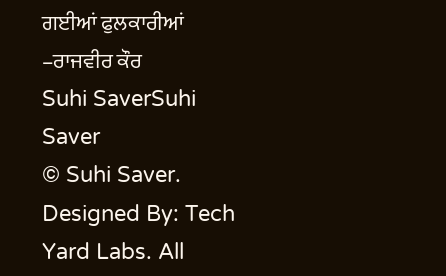ਗਈਆਂ ਫੁਲਕਾਰੀਆਂ –ਰਾਜਵੀਰ ਕੌਰ
Suhi SaverSuhi Saver
© Suhi Saver. Designed By: Tech Yard Labs. All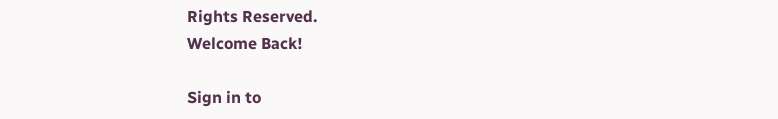Rights Reserved.
Welcome Back!

Sign in to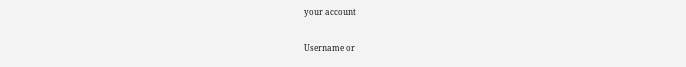your account

Username or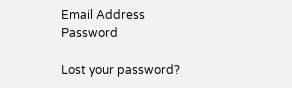Email Address
Password

Lost your password?